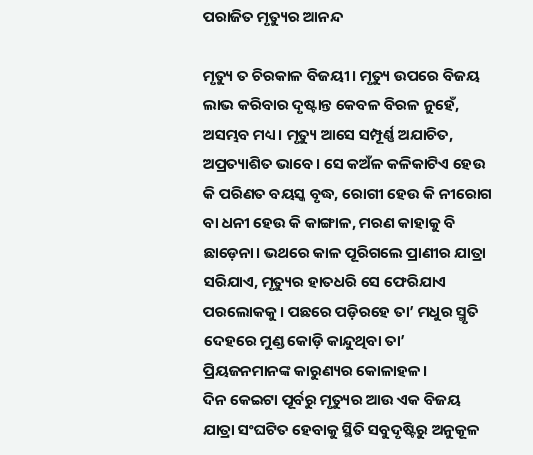ପରାଜିତ ମୃତ୍ୟୁର ଆନନ୍ଦ

ମୃତ୍ୟୁ ତ ଚିରକାଳ ବିଜୟୀ। ମୃତ୍ୟୁ ଉପରେ ବିଜୟ ଲାଭ କରିବାର ଦୃଷ୍ଟାନ୍ତ କେବଳ ବିରଳ ନୁହେଁ, ଅସମ୍ଭବ ମଧ୍ୟ। ମୃତ୍ୟୁ ଆସେ ସମ୍ପୂର୍ଣ୍ଣ ଅଯାଚିତ, ଅପ୍ରତ୍ୟାଶିତ ଭାବେ। ସେ କଅଁଳ କଳିକାଟିଏ ହେଉ କି ପରିଣତ ବୟସ୍କ ବୃଦ୍ଧ, ରୋଗୀ ହେଉ କି ନୀରୋଗ ବା ଧନୀ ହେଉ କି କାଙ୍ଗାଳ, ମରଣ କାହାକୁ ବି ଛାଡ଼େନା। ଭଥରେ କାଳ ପୂରିଗଲେ ପ୍ରାଣୀର ଯାତ୍ରା ସରିଯାଏ, ମୃତ୍ୟୁର ହାତଧରି ସେ ଫେରିଯାଏ ପରଲୋକକୁ। ପଛରେ ପଡ଼ିରହେ ତା’ ମଧୁର ସ୍ମୃତି ଦେହରେ ମୁଣ୍ଡ କୋଡ଼ି କାନ୍ଦୁଥିବା ତା’ ପ୍ରିୟଜନମାନଙ୍କ କାରୁଣ୍ୟର କୋଳାହଳ।
ଦିନ କେଇଟା ପୂର୍ବରୁ ମୃତ୍ୟୁର ଆଉ ଏକ ବିଜୟ ଯାତ୍ରା ସଂଘଟିତ ହେବାକୁ ସ୍ଥିତି ସବୁଦୃଷ୍ଟିରୁ ଅନୁକୂଳ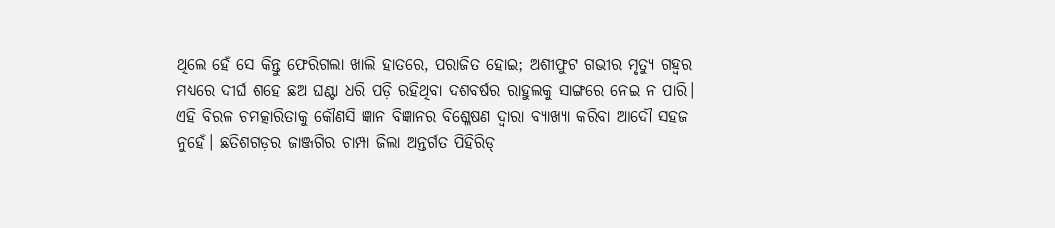ଥିଲେ ହେଁ ସେ କିନ୍ତୁ ଫେରିଗଲା ଖାଲି ହାତରେ, ପରାଜିତ ହୋଇ; ଅଶୀଫୁଟ ଗଭୀର ମୃତ୍ୟୁ ଗହ୍ବର ମଧ୍ୟରେ ଦୀର୍ଘ ଶହେ ଛଅ ଘଣ୍ଟା ଧରି ପଡ଼ି ରହିଥିବା ଦଶବର୍ଷର ରାହୁଲକୁ ସାଙ୍ଗରେ ନେଇ ନ ପାରି। ଏହି ବିରଳ ଚମତ୍କାରିତାକୁ କୌଣସି ଜ୍ଞାନ ବିଜ୍ଞାନର ବିଶ୍ଳେଷଣ ଦ୍ୱାରା ବ୍ୟାଖ୍ୟା କରିବା ଆଦୌ ସହଜ ନୁହେଁ। ଛତିଶଗଡ଼ର ଜାଞ୍ଜଗିର ଚାମ୍ପା ଜିଲା ଅନ୍ତର୍ଗତ ପିହିରିଡ୍‌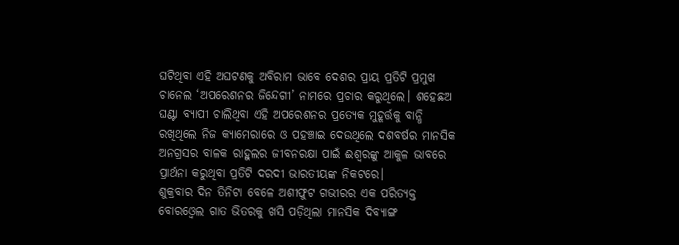ଘଟିଥିବା ଏହି ଅଘଟଣକୁ ଅବିରାମ ଭାବେ ଦେଶର ପ୍ରାୟ ପ୍ରତିଟି ପ୍ରମୁଖ ଚାନେଲ ‘ଅପରେଶନର ଜିନ୍ଦେଗୀ’ ନାମରେ ପ୍ରଚାର କରୁଥିଲେ। ଶହେଛଅ ଘଣ୍ଟା ବ୍ୟାପୀ ଚାଲିଥିବା ଏହି ଅପରେଶନର ପ୍ରତ୍ୟେକ ମୁହୂର୍ତ୍ତକୁ ବାନ୍ଧି ରଖିଥିଲେ ନିଜ କ୍ୟାମେରାରେ ଓ ପହଞ୍ଚାଇ ଦେଉଥିଲେ ଦଶବର୍ଷର ମାନସିକ ଅନଗ୍ରସର ବାଳକ ରାହୁଲର ଜୀବନରକ୍ଷା ପାଇଁ ଈଶ୍ୱରଙ୍କୁ ଆକୁଳ ଭାବରେ ପ୍ରାର୍ଥନା କରୁଥିବା ପ୍ରତିଟି ଦରଦୀ ଭାରତୀୟଙ୍କ ନିକଟରେ।
ଶୁକ୍ରବାର ଦିନ ତିନିଟା ବେଳେ ଅଶୀଫୁଟ ଗଭୀରର ଏକ ପରିତ୍ୟକ୍ତ ବୋରଓ୍ବେଲ ଗାତ ଭିତରକୁ ଖସି ପଡ଼ିଥିଲା ମାନସିକ ଦିବ୍ୟାଙ୍ଗ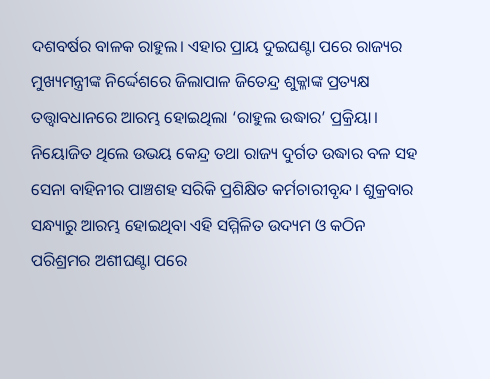ଦଶବର୍ଷର ବାଳକ ରାହୁଲ। ଏହାର ପ୍ରାୟ ଦୁଇଘଣ୍ଟା ପରେ ରାଜ୍ୟର ମୁଖ୍ୟମନ୍ତ୍ରୀଙ୍କ ନିର୍ଦ୍ଦେଶରେ ଜିଲାପାଳ ଜିତେନ୍ଦ୍ର ଶୁକ୍ଳାଙ୍କ ପ୍ରତ୍ୟକ୍ଷ ତତ୍ତ୍ୱାବଧାନରେ ଆରମ୍ଭ ହୋଇଥିଲା ‘ରାହୁଲ ଉଦ୍ଧାର’ ପ୍ରକ୍ରିୟା। ନିୟୋଜିତ ଥିଲେ ଉଭୟ କେନ୍ଦ୍ର ତଥା ରାଜ୍ୟ ଦୁର୍ଗତ ଉଦ୍ଧାର ବଳ ସହ ସେନା ବାହିନୀର ପାଞ୍ଚଶହ ସରିକି ପ୍ରଶିକ୍ଷିତ କର୍ମଚାରୀବୃନ୍ଦ। ଶୁକ୍ରବାର ସନ୍ଧ୍ୟାରୁ ଆରମ୍ଭ ହୋଇଥିବା ଏହି ସମ୍ମିଳିତ ଉଦ୍ୟମ ଓ କଠିନ ପରିଶ୍ରମର ଅଶୀଘଣ୍ଟା ପରେ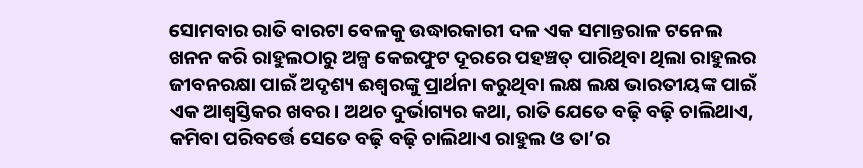ସୋମବାର ରାତି ବାରଟା ବେଳକୁ ଉଦ୍ଧାରକାରୀ ଦଳ ଏକ ସମାନ୍ତରାଳ ଟନେଲ ଖନନ କରି ରାହୁଲଠାରୁ ଅଳ୍ପ କେଇଫୁଟ ଦୂରରେ ପହଞ୍ଚତ୍ ପାରିଥିବା ଥିଲା ରାହୁଲର ଜୀବନରକ୍ଷା ପାଇଁ ଅଦୃଶ୍ୟ ଈଶ୍ୱରଙ୍କୁ ପ୍ରାର୍ଥନା କରୁଥିବା ଲକ୍ଷ ଲକ୍ଷ ଭାରତୀୟଙ୍କ ପାଇଁ ଏକ ଆଶ୍ୱସ୍ତିକର ଖବର। ଅଥଚ ଦୁର୍ଭାଗ୍ୟର କଥା, ରାତି ଯେତେ ବଢ଼ି ବଢ଼ି ଚାଲିଥାଏ, କମିବା ପରିବର୍ତ୍ତେ ସେତେ ବଢ଼ି ବଢ଼ି ଚାଲିଥାଏ ରାହୁଲ ଓ ତା’ର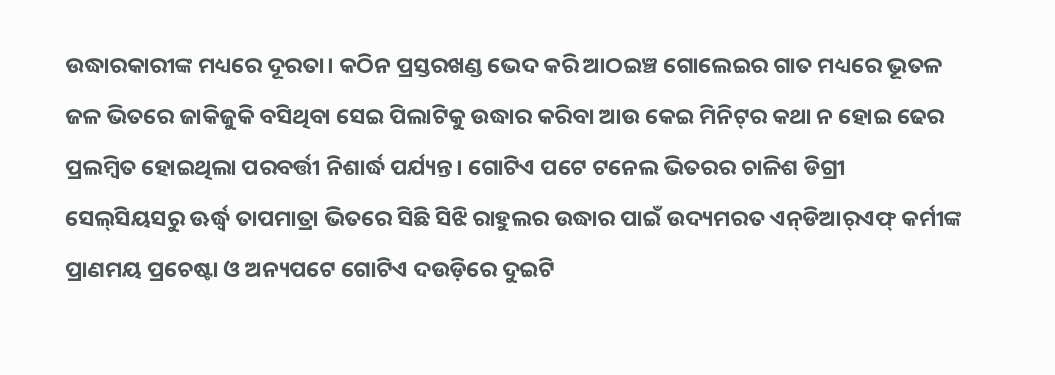ଉଦ୍ଧାରକାରୀଙ୍କ ମଧ୍ୟରେ ଦୂରତା। କଠିନ ପ୍ରସ୍ତରଖଣ୍ଡ ଭେଦ କରି ଆଠଇଞ୍ଚ ଗୋଲେଇର ଗାତ ମଧ୍ୟରେ ଭୂତଳ ଜଳ ଭିତରେ ଜାକିଜୁକି ବସିଥିବା ସେଇ ପିଲାଟିକୁ ଉଦ୍ଧାର କରିବା ଆଉ କେଇ ମିନିଟ୍‌ର କଥା ନ ହୋଇ ଢେର ପ୍ରଲମ୍ବିତ ହୋଇଥିଲା ପରବର୍ତ୍ତୀ ନିଶାର୍ଦ୍ଧ ପର୍ଯ୍ୟନ୍ତ। ଗୋଟିଏ ପଟେ ଟନେଲ ଭିତରର ଚାଳିଶ ଡିଗ୍ରୀ ସେଲ୍‌ସିୟସରୁ ଊର୍ଦ୍ଧ୍ୱ ତାପମାତ୍ରା ଭିତରେ ସିଛି ସିଝି ରାହୁଲର ଉଦ୍ଧାର ପାଇଁ ଉଦ୍ୟମରତ ଏନ୍‌ଡିଆର୍‌ଏଫ୍‌ କର୍ମୀଙ୍କ ପ୍ରାଣମୟ ପ୍ରଚେଷ୍ଟା ଓ ଅନ୍ୟପଟେ ଗୋଟିଏ ଦଉଡ଼ିରେ ଦୁଇଟି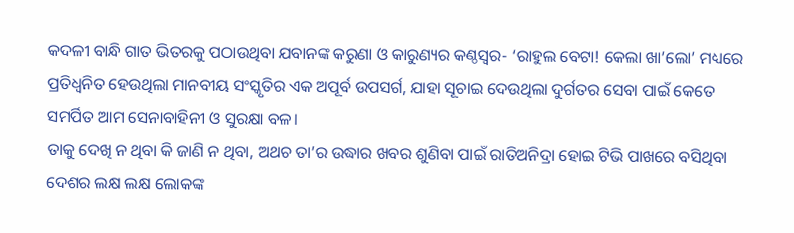କଦଳୀ ବାନ୍ଧି ଗାତ ଭିତରକୁ ପଠାଉଥିବା ଯବାନଙ୍କ କରୁଣା ଓ କାରୁଣ୍ୟର କଣ୍ଠସ୍ବର- ‘ରାହୁଲ ବେଟା! କେଲା ଖା’ଲୋ’ ମଧ୍ୟରେ ପ୍ରତିଧ୍ୱନିତ ହେଉଥିଲା ମାନବୀୟ ସଂସ୍କୃତିର ଏକ ଅପୂର୍ବ ଉପସର୍ଗ, ଯାହା ସୂଚାଇ ଦେଉଥିଲା ଦୁର୍ଗତର ସେବା ପାଇଁ କେତେ ସମର୍ପିତ ଆମ ସେନାବାହିନୀ ଓ ସୁରକ୍ଷା ବଳ।
ତାକୁ ଦେଖି ନ ଥିବା କି ଜାଣି ନ ଥିବା, ଅଥଚ ତା’ର ଉଦ୍ଧାର ଖବର ଶୁଣିବା ପାଇଁ ରାତିଅନିଦ୍ରା ହୋଇ ଟିଭି ପାଖରେ ବସିଥିବା ଦେଶର ଲକ୍ଷ ଲକ୍ଷ ଲୋକଙ୍କ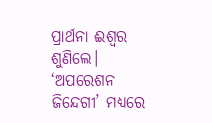ପ୍ରାର୍ଥନା ଈଶ୍ୱର ଶୁଣିଲେ। ‘ଅପରେଶନ ଜିନ୍ଦେଗୀ’ ମଧ୍ୟରେ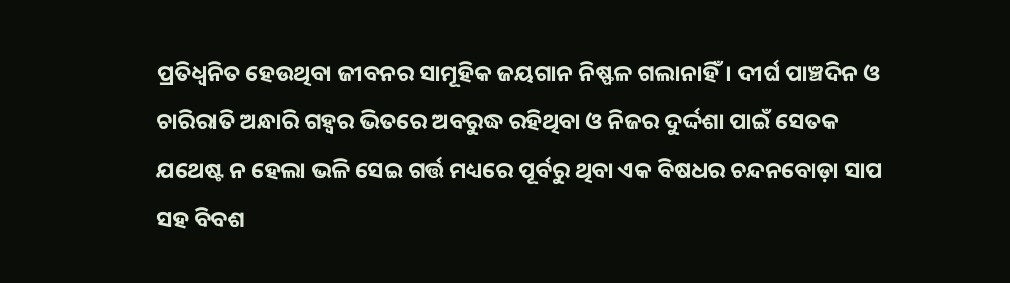ପ୍ରତିଧ୍ୱନିତ ହେଉଥିବା ଜୀବନର ସାମୂହିକ ଜୟଗାନ ନିଷ୍ଫଳ ଗଲାନାହିଁ। ଦୀର୍ଘ ପାଞ୍ଚଦିନ ଓ ଚାରିରାତି ଅନ୍ଧାରି ଗହ୍ବର ଭିତରେ ଅବରୁଦ୍ଧ ରହିଥିବା ଓ ନିଜର ଦୁର୍ଦ୍ଦଶା ପାଇଁ ସେତକ ଯଥେଷ୍ଟ ନ ହେଲା ଭଳି ସେଇ ଗର୍ତ୍ତ ମଧ୍ୟରେ ପୂର୍ବରୁ ଥିବା ଏକ ବିଷଧର ଚନ୍ଦନବୋଡ଼ା ସାପ ସହ ବିବଶ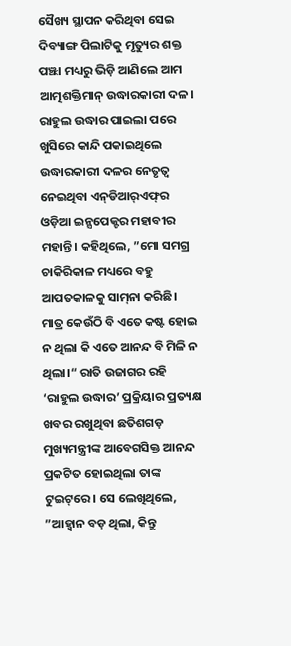ସୈଖ୍ୟ ସ୍ଥାପନ କରିଥିବା ସେଇ ଦିବ୍ୟାଙ୍ଗ ପିଲାଟିକୁ ମୃତ୍ୟୁର ଶକ୍ତ ପଞ୍ଝା ମଧ୍ୟରୁ ଭିଡ଼ି ଆଣିଲେ ଆମ ଆତ୍ମଶକ୍ତିମାନ୍‌ ଉଦ୍ଧାରକାରୀ ଦଳ।
ରାହୁଲ ଉଦ୍ଧାର ପାଇଲା ପରେ ଖୁସିରେ କାନ୍ଦି ପକାଇଥିଲେ ଉଦ୍ଧାରକାରୀ ଦଳର ନେତୃତ୍ୱ ନେଇଥିବା ଏନ୍‌ଡିଆର୍‌ଏଫ୍‌ର ଓଡ଼ିଆ ଇନ୍ସପେକ୍ଟର ମହାବୀର ମହାନ୍ତି। କହିଥିଲେ, ”ମୋ ସମଗ୍ର ଚାକିରିକାଳ ମଧ୍ୟରେ ବହୁ ଆପତକାଳକୁ ସାମ୍‌ନା କରିଛି। ମାତ୍ର କେଉଁଠି ବି ଏତେ କଷ୍ଟ ହୋଇ ନ ଥିଲା କି ଏତେ ଆନନ୍ଦ ବି ମିଳି ନ ଥିଲା।“ ରାତି ଉଜାଗର ରହି ‘ରାହୁଲ ଉଦ୍ଧାର’ ପ୍ରକ୍ରିୟାର ପ୍ରତ୍ୟକ୍ଷ ଖବର ରଖୁଥିବା ଛତିଶଗଡ଼ ମୁଖ୍ୟମନ୍ତ୍ରୀଙ୍କ ଆବେଗସିକ୍ତ ଆନନ୍ଦ ପ୍ରକଟିତ ହୋଇଥିଲା ତାଙ୍କ ଟୁଇଟ୍‌ରେ। ସେ ଲେଖିଥିଲେ, ”ଆହ୍ବାନ ବଡ଼ ଥିଲା, କିନ୍ତୁ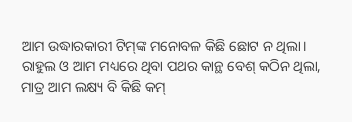ଆମ ଉଦ୍ଧାରକାରୀ ଟିମ୍‌ଙ୍କ ମନୋବଳ କିଛି ଛୋଟ ନ ଥିଲା। ରାହୁଲ ଓ ଆମ ମଧ୍ୟରେ ଥିବା ପଥର କାନ୍ଥ ବେଶ୍‌ କଠିନ ଥିଲା, ମାତ୍ର ଆମ ଲକ୍ଷ୍ୟ ବି କିଛି କମ୍‌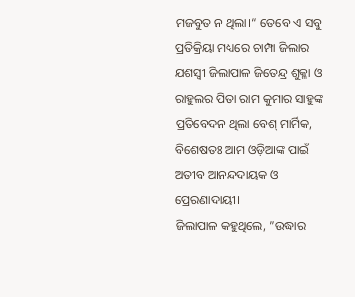ମଜବୁତ ନ ଥିଲା।“ ତେବେ ଏ ସବୁ ପ୍ରତିକ୍ରିୟା ମଧ୍ୟରେ ଚାମ୍ପା ଜିଲାର ଯଶସ୍ବୀ ଜିଲାପାଳ ଜିତେନ୍ଦ୍ର ଶୁକ୍ଳା ଓ ରାହୁଲର ପିତା ରାମ କୁମାର ସାହୁଙ୍କ ପ୍ରତିବେଦନ ଥିଲା ବେଶ୍‌ ମାର୍ମିକ, ବିଶେଷତଃ ଆମ ଓଡ଼ିଆଙ୍କ ପାଇଁ ଅତୀବ ଆନନ୍ଦଦାୟକ ଓ ପ୍ରେରଣାଦାୟୀ।
ଜିଲାପାଳ କହୁଥିଲେ, ”ଉଦ୍ଧାର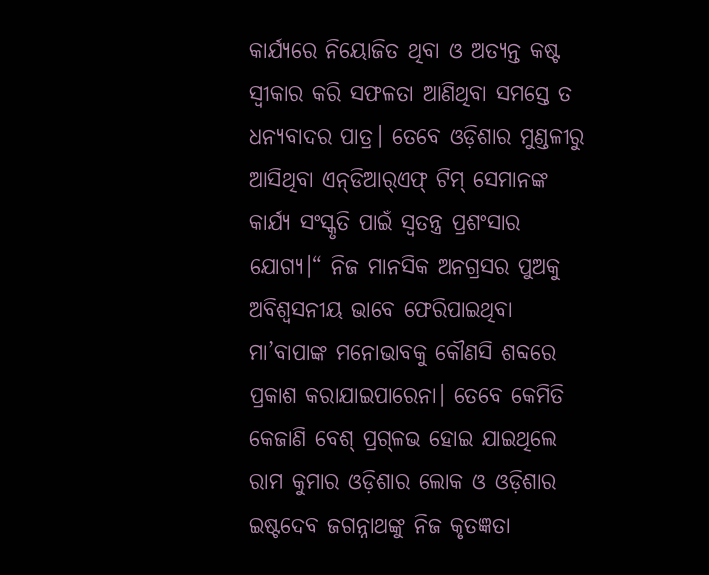କାର୍ଯ୍ୟରେ ନିୟୋଜିତ ଥିବା ଓ ଅତ୍ୟନ୍ତ କଷ୍ଟ ସ୍ବୀକାର କରି ସଫଳତା ଆଣିଥିବା ସମସ୍ତେ ତ ଧନ୍ୟବାଦର ପାତ୍ର। ତେବେ ଓଡ଼ିଶାର ମୁଣ୍ଡଳୀରୁ ଆସିଥିବା ଏନ୍‌ଡିଆର୍‌ଏଫ୍‌ ଟିମ୍‌ ସେମାନଙ୍କ କାର୍ଯ୍ୟ ସଂସ୍କୃତି ପାଇଁ ସ୍ବତନ୍ତ୍ର ପ୍ରଶଂସାର ଯୋଗ୍ୟ।“ ନିଜ ମାନସିକ ଅନଗ୍ରସର ପୁଅକୁ ଅବିଶ୍ୱସନୀୟ ଭାବେ ଫେରିପାଇଥିବା ମା’ବାପାଙ୍କ ମନୋଭାବକୁ କୌଣସି ଶବ୍ଦରେ ପ୍ରକାଶ କରାଯାଇପାରେନା। ତେବେ କେମିତି କେଜାଣି ବେଶ୍‌ ପ୍ରଗ୍‌ଳଭ ହୋଇ ଯାଇଥିଲେ ରାମ କୁମାର ଓଡ଼ିଶାର ଲୋକ ଓ ଓଡ଼ିଶାର ଇଷ୍ଟଦେବ ଜଗନ୍ନାଥଙ୍କୁ ନିଜ କୃତଜ୍ଞତା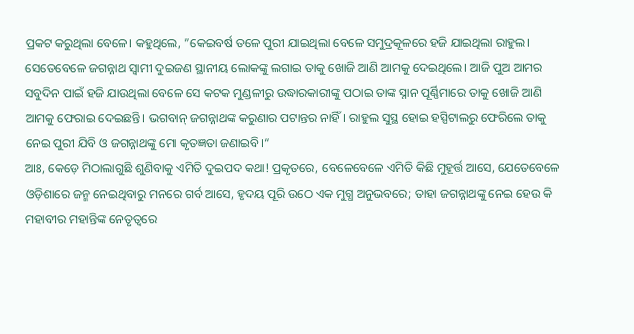ପ୍ରକଟ କରୁଥିଲା ବେଳେ। କହୁଥିଲେ, ”କେଇବର୍ଷ ତଳେ ପୁରୀ ଯାଇଥିଲା ବେଳେ ସମୁଦ୍ରକୂଳରେ ହଜି ଯାଇଥିଲା ରାହୁଲ। ସେତେବେଳେ ଜଗନ୍ନାଥ ସ୍ବାମୀ ଦୁଇଜଣ ସ୍ଥାନୀୟ ଲୋକଙ୍କୁ ଲଗାଇ ତାକୁ ଖୋଜି ଆଣି ଆମକୁ ଦେଇଥିଲେ। ଆଜି ପୁଅ ଆମର ସବୁଦିନ ପାଇଁ ହଜି ଯାଉଥିଲା ବେଳେ ସେ କଟକ ମୁଣ୍ଡଳୀରୁ ଉଦ୍ଧାରକାରୀଙ୍କୁ ପଠାଇ ତାଙ୍କ ସ୍ନାନ ପୂର୍ଣ୍ଣିମାରେ ତାକୁ ଖୋଜି ଆଣି ଆମକୁ ଫେରାଇ ଦେଇଛନ୍ତି। ଭଗବାନ୍‌ ଜଗନ୍ନାଥଙ୍କ କରୁଣାର ପଟାନ୍ତର ନାହିଁ। ରାହୁଲ ସୁସ୍ଥ ହୋଇ ହସ୍ପିଟାଲରୁ ଫେରିଲେ ତାକୁ ନେଇ ପୁରୀ ଯିବି ଓ ଜଗନ୍ନାଥଙ୍କୁ ମୋ କୃତଜ୍ଞତା ଜଣାଇବି।“
ଆଃ, କେଡ଼େ ମିଠାଲାଗୁଛି ଶୁଣିବାକୁ ଏମିତି ଦୁଇପଦ କଥା! ପ୍ରକୃତରେ, ବେଳେବେଳେ ଏମିତି କିଛି ମୁହୂର୍ତ୍ତ ଆସେ, ଯେତେବେଳେ ଓଡ଼ିଶାରେ ଜନ୍ମ ନେଇଥିବାରୁ ମନରେ ଗର୍ବ ଆସେ, ହୃଦୟ ପୂରି ଉଠେ ଏକ ମୁଗ୍ଧ ଅନୁଭବରେ; ତାହା ଜଗନ୍ନାଥଙ୍କୁ ନେଇ ହେଉ କି ମହାବୀର ମହାନ୍ତିଙ୍କ ନେତୃତ୍ୱରେ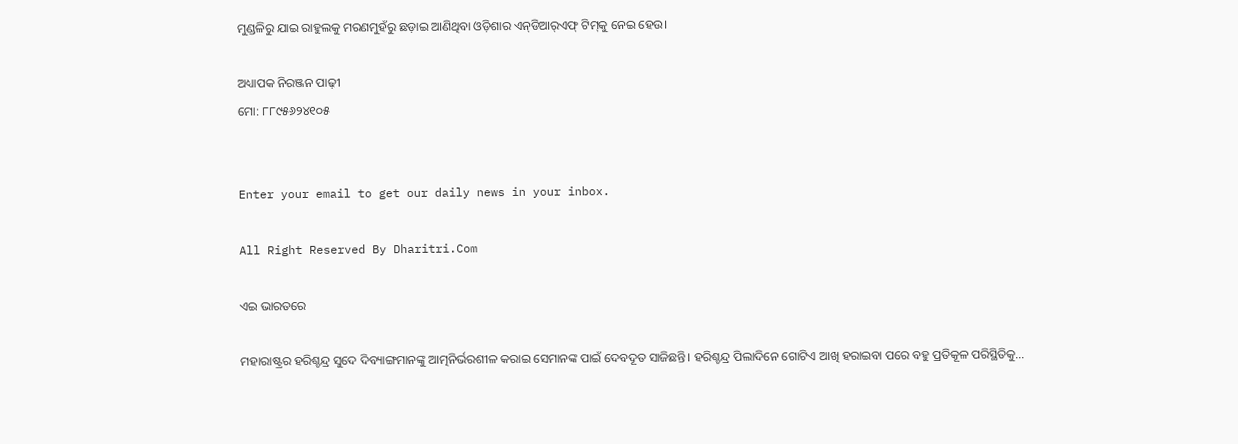ମୁଣ୍ଡଳିରୁ ଯାଇ ରାହୁଲକୁ ମରଣମୁହଁରୁ ଛଡ଼ାଇ ଆଣିଥିବା ଓଡ଼ିଶାର ଏନ୍‌ଡିଆର୍‌ଏଫ୍‌ ଟିମ୍‌କୁ ନେଇ ହେଉ।

ଅଧ୍ୟାପକ ନିରଞ୍ଜନ ପାଢ଼ୀ
ମୋ: ୮୮୯୫୬୨୪୧୦୫


Enter your email to get our daily news in your inbox.

All Right Reserved By Dharitri.Com

ଏଇ ଭାରତରେ

ମହାରାଷ୍ଟ୍ରର ହରିଶ୍ଚନ୍ଦ୍ର ସୁଦେ ଦିବ୍ୟାଙ୍ଗମାନଙ୍କୁ ଆତ୍ମନିର୍ଭରଶୀଳ କରାଇ ସେମାନଙ୍କ ପାଇଁ ଦେବଦୂତ ସାଜିଛନ୍ତି। ହରିଶ୍ଚନ୍ଦ୍ର ପିଲାଦିନେ ଗୋଟିଏ ଆଖି ହରାଇବା ପରେ ବହୁ ପ୍ରତିକୂଳ ପରିସ୍ଥିତିକୁ...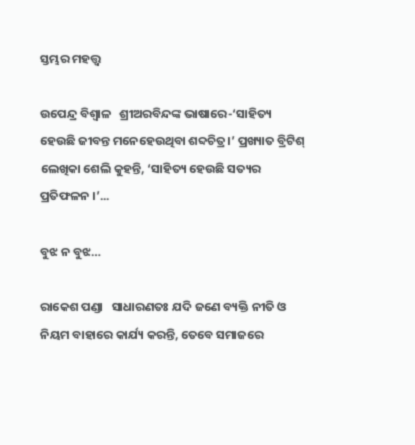ସ୍ତମ୍ଭର ମହତ୍ତ୍ୱ

ଉପେନ୍ଦ୍ର ବିଶ୍ୱାଳ   ଶ୍ରୀଅରବିନ୍ଦଙ୍କ ଭାଷାରେ-‘ସାହିତ୍ୟ ହେଉଛି ଜୀବନ୍ତ ମନେହେଉଥିବା ଶବ୍ଦଚିତ୍ର।’ ପ୍ରଖ୍ୟାତ ବ୍ରିଟିଶ୍‌ ଲେଖିକା ଶେଲି କୁହନ୍ତି, ‘ସାହିତ୍ୟ ହେଉଛି ସତ୍ୟର ପ୍ରତିଫଳନ ।’...

ବୁଝ ନ ବୁଝ…

ରାକେଶ ପଣ୍ଡା   ସାଧାରଣତଃ ଯଦି ଜଣେ ବ୍ୟକ୍ତି ନୀତି ଓ ନିୟମ ବାହାରେ କାର୍ଯ୍ୟ କରନ୍ତି, ତେବେ ସମାଜରେ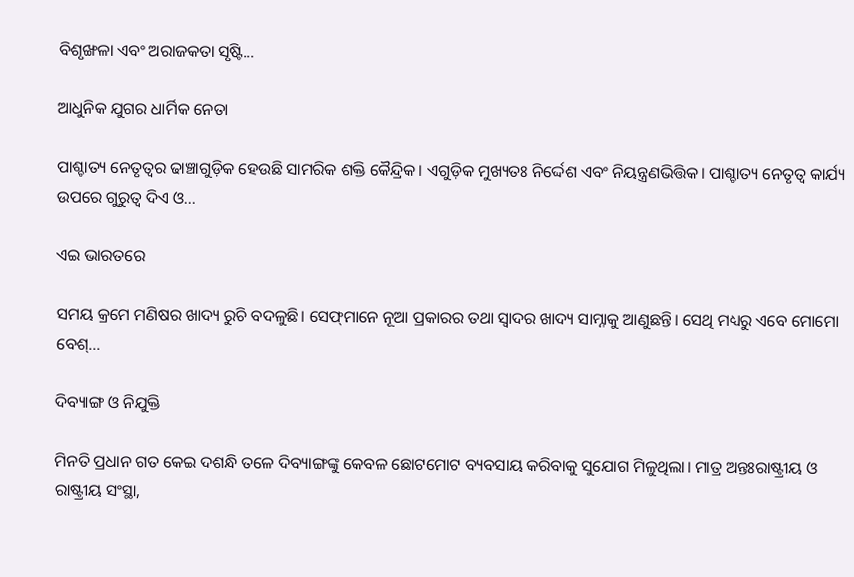ବିଶୃଙ୍ଖଳା ଏବଂ ଅରାଜକତା ସୃଷ୍ଟି...

ଆଧୁନିକ ଯୁଗର ଧାର୍ମିକ ନେତା

ପାଶ୍ଚାତ୍ୟ ନେତୃତ୍ୱର ଢାଞ୍ଚାଗୁଡ଼ିକ ହେଉଛି ସାମରିକ ଶକ୍ତି କୈନ୍ଦ୍ରିକ। ଏଗୁଡ଼ିକ ମୁଖ୍ୟତଃ ନିର୍ଦ୍ଦେଶ ଏବଂ ନିୟନ୍ତ୍ରଣଭିତ୍ତିକ। ପାଶ୍ଚାତ୍ୟ ନେତୃତ୍ୱ କାର୍ଯ୍ୟ ଉପରେ ଗୁରୁତ୍ୱ ଦିଏ ଓ...

ଏଇ ଭାରତରେ

ସମୟ କ୍ରମେ ମଣିଷର ଖାଦ୍ୟ ରୁଚି ବଦଳୁଛି। ସେଫ୍‌ମାନେ ନୂଆ ପ୍ରକାରର ତଥା ସ୍ବାଦର ଖାଦ୍ୟ ସାମ୍ନାକୁ ଆଣୁଛନ୍ତି। ସେଥି ମଧ୍ୟରୁ ଏବେ ମୋମୋ ବେଶ୍‌...

ଦିବ୍ୟାଙ୍ଗ ଓ ନିଯୁକ୍ତି

ମିନତି ପ୍ରଧାନ ଗତ କେଇ ଦଶନ୍ଧି ତଳେ ଦିବ୍ୟାଙ୍ଗଙ୍କୁ କେବଳ ଛୋଟମୋଟ ବ୍ୟବସାୟ କରିବାକୁ ସୁଯୋଗ ମିଳୁଥିଲା। ମାତ୍ର ଅନ୍ତଃରାଷ୍ଟ୍ରୀୟ ଓ ରାଷ୍ଟ୍ରୀୟ ସଂସ୍ଥା,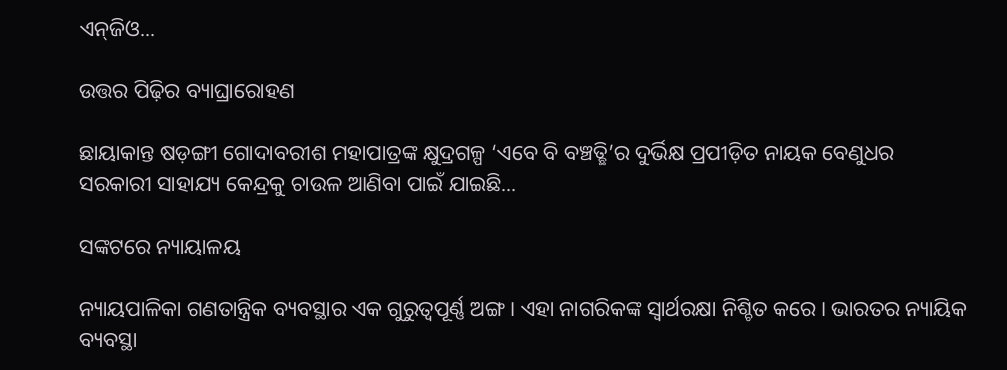ଏନ୍‌ଜିଓ...

ଉତ୍ତର ପିଢ଼ିର ବ୍ୟାଘ୍ରାରୋହଣ

ଛାୟାକାନ୍ତ ଷଡ଼ଙ୍ଗୀ ଗୋଦାବରୀଶ ମହାପାତ୍ରଙ୍କ କ୍ଷୁଦ୍ରଗଳ୍ପ ‘ଏବେ ବି ବଞ୍ଚତ୍ଛି’ର ଦୁର୍ଭିକ୍ଷ ପ୍ରପୀଡ଼ିତ ନାୟକ ବେଣୁଧର ସରକାରୀ ସାହାଯ୍ୟ କେନ୍ଦ୍ରକୁ ଚାଉଳ ଆଣିବା ପାଇଁ ଯାଇଛି...

ସଙ୍କଟରେ ନ୍ୟାୟାଳୟ

ନ୍ୟାୟପାଳିକା ଗଣତାନ୍ତ୍ରିକ ବ୍ୟବସ୍ଥାର ଏକ ଗୁରୁତ୍ୱପୂର୍ଣ୍ଣ ଅଙ୍ଗ। ଏହା ନାଗରିକଙ୍କ ସ୍ବାର୍ଥରକ୍ଷା ନିଶ୍ଚିତ କରେ। ଭାରତର ନ୍ୟାୟିକ ବ୍ୟବସ୍ଥା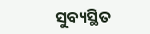ସୁବ୍ୟସ୍ଥିତ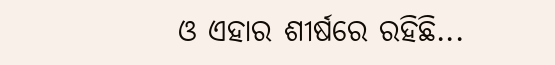ଓ ଏହାର ଶୀର୍ଷରେ ରହିଛି...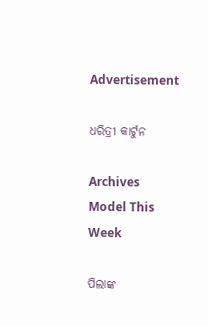Advertisement

ଧରିତ୍ରୀ କାର୍ଟୁନ

Archives
Model This Week

ପିଲାଙ୍କ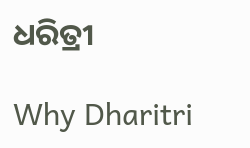ଧରିତ୍ରୀ

Why Dharitri